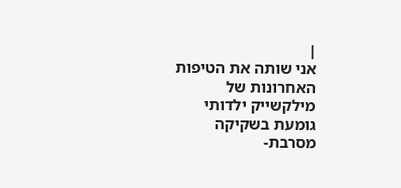|
אני שותה את הטיפות האחרונות של
מילקשייק ילדותי
גומעת בשקיקה
מסרבת-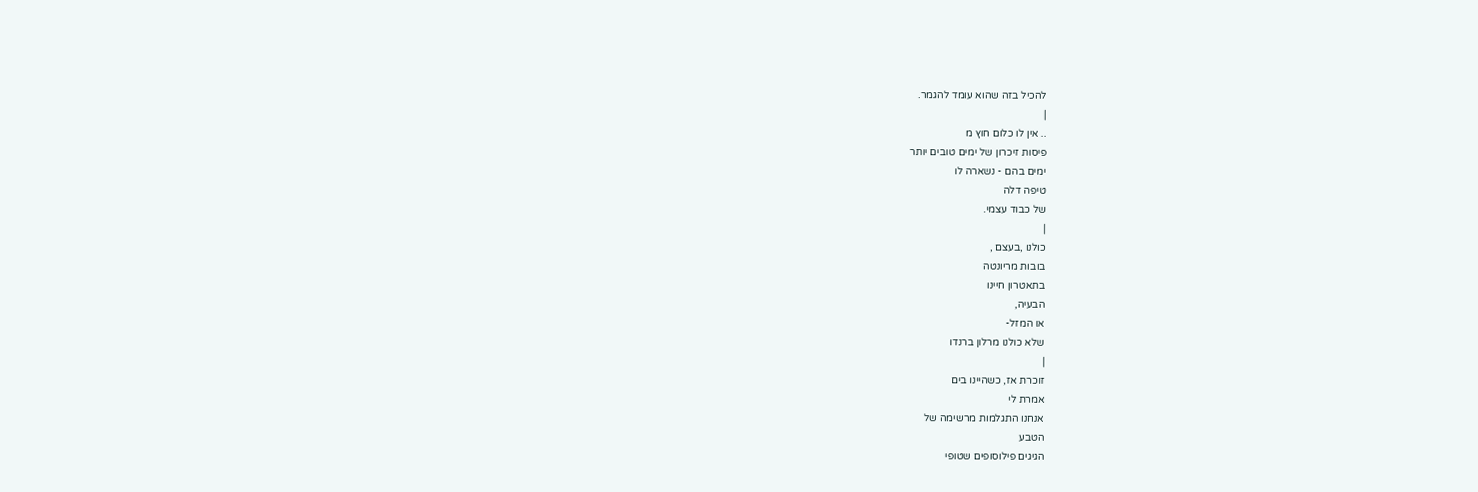להכיל בזה שהוא עומד להגמר.
|
.. אין לו כלום חוץ מ
פיסות זיכרון של ימים טובים יותר
ימים בהם - נשארה לו
טיפה דלה
של כבוד עצמי.
|
כולנו ,בעצם ,
בובות מריונטה
בתאטרון חיינו
הבעיה,
או המזל-
שלא כולנו מרלון ברנדו
|
זוכרת אז, כשהיינו בים
אמרת לי
אנחנו התגלמות מרשימה של
הטבע
הגיגים פילוסופים שטופי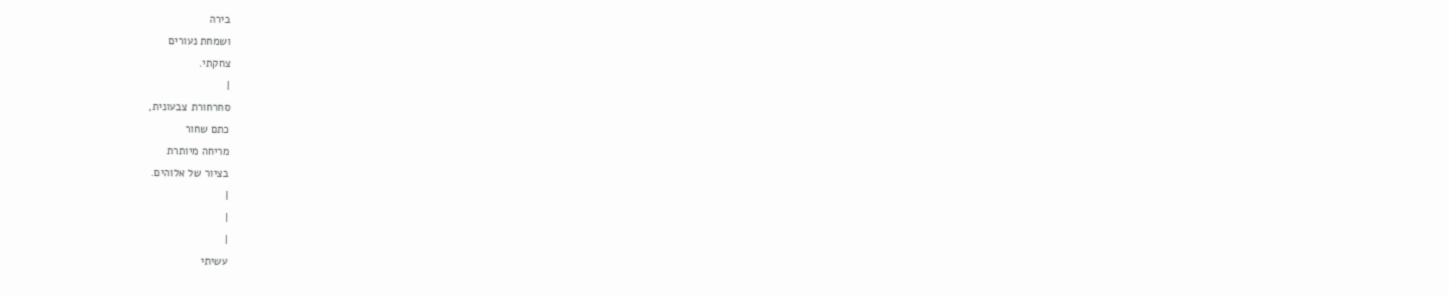בירה
ושמחת נעורים
צחקתי.
|
סחרחורת צבעונית,
כתם שחור
מריחה מיותרת
בציור של אלוהים.
|
|
|
עשיתי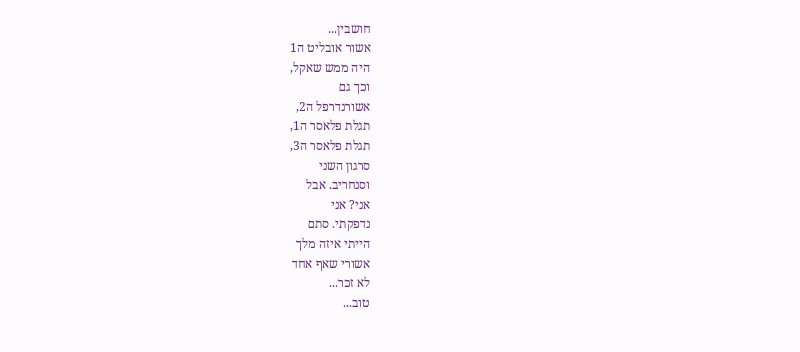חושבין...
אשור אובליט ה1
היה ממש שאקל,
וכך גם
אשורנדרפל ה2,
תגלת פלאסר ה1,
תגלת פלאסר ה3,
סרגון השני
וסנחריב. אבל
אני? אני
נדפקתי. סתם
הייתי איזה מלך
אשורי שאף אחד
לא זכר...
טוב...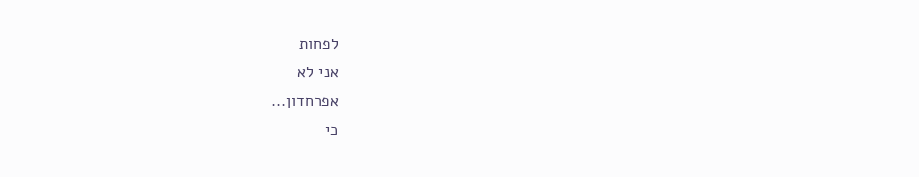לפחות
אני לא
אפרחדון...
כי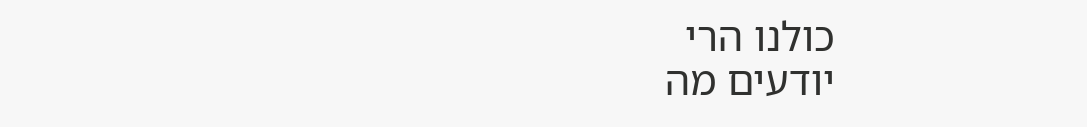כולנו הרי
יודעים מה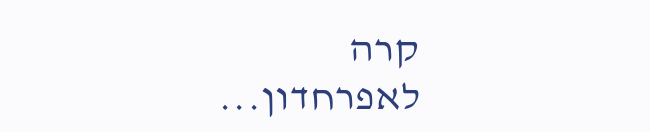קרה
לאפרחדון...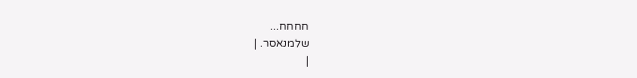חחחח...
שלמנאסר. |
|